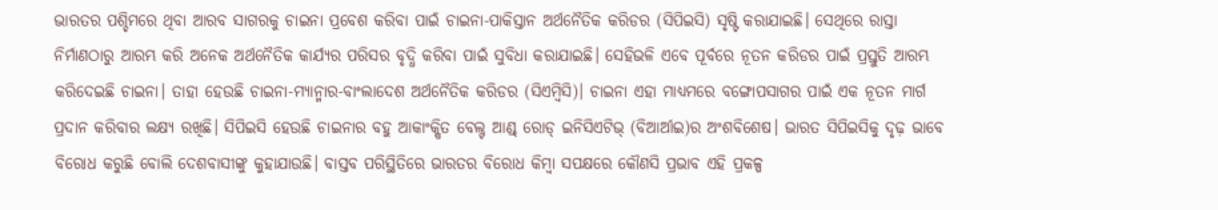ଭାରତର ପଶ୍ଚିମରେ ଥିବା ଆରବ ସାଗରକୁ ଚାଇନା ପ୍ରବେଶ କରିବା ପାଇଁ ଚାଇନା-ପାକିସ୍ତାନ ଅର୍ଥନୈତିକ କରିଡର (ସିପିଇସି) ସୃଷ୍ଟି କରାଯାଇଛି। ସେଥିରେ ରାସ୍ତା ନିର୍ମାଣଠାରୁ ଆରମ୍ଭ କରି ଅନେକ ଅର୍ଥନୈତିକ କାର୍ଯ୍ୟର ପରିସର ବୃଦ୍ଧି କରିବା ପାଇଁ ସୁବିଧା କରାଯାଇଛି। ସେହିଭଳି ଏବେ ପୂର୍ବରେ ନୂତନ କରିଡର ପାଇଁ ପ୍ରସ୍ତୁତି ଆରମ୍ଭ କରିଦେଇଛି ଚାଇନା। ତାହା ହେଉଛି ଚାଇନା-ମ୍ୟାନ୍ମାର-ବାଂଲାଦେଶ ଅର୍ଥନୈତିକ କରିଡର (ସିଏମ୍ବିସି)। ଚାଇନା ଏହା ମାଧ୍ୟମରେ ବଙ୍ଗୋପସାଗର ପାଇଁ ଏକ ନୂତନ ମାର୍ଗ ପ୍ରଦାନ କରିବାର ଲକ୍ଷ୍ୟ ରଖିଛି। ସିପିଇସି ହେଉଛି ଚାଇନାର ବହୁ ଆକାଂକ୍ଷିତ ବେଲ୍ଟ ଆଣ୍ଡ୍ ରୋଡ୍ ଇନିସିଏଟିଭ୍ (ବିଆର୍ଆଇ)ର ଅଂଶବିଶେଷ। ଭାରତ ସିପିଇସିକୁ ଦୃଢ଼ ଭାବେ ବିରୋଧ କରୁଛି ବୋଲି ଦେଶବାସୀଙ୍କୁ କୁହାଯାଉଛି। ବାସ୍ତବ ପରିସ୍ଥିତିରେ ଭାରତର ବିରୋଧ କିମ୍ବା ସପକ୍ଷରେ କୌଣସି ପ୍ରଭାବ ଏହି ପ୍ରକଳ୍ପ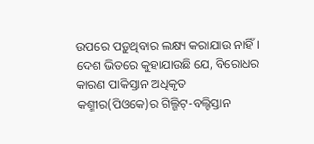ଉପରେ ପଡ଼ୁଥିବାର ଲକ୍ଷ୍ୟ କରାଯାଉ ନାହିଁ। ଦେଶ ଭିତରେ କୁହାଯାଉଛି ଯେ, ବିରୋଧର କାରଣ ପାକିସ୍ତାନ ଅଧିକୃତ କଶ୍ମୀର(ପିଓକେ)ର ଗିଲ୍ଗିଟ୍-ବଲ୍ଟିସ୍ତାନ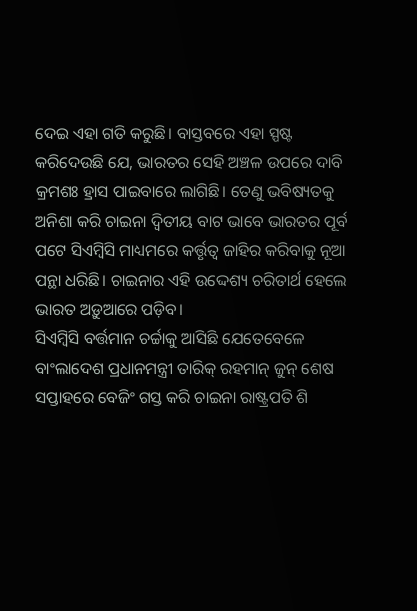ଦେଇ ଏହା ଗତି କରୁଛି। ବାସ୍ତବରେ ଏହା ସ୍ପଷ୍ଟ କରିଦେଉଛି ଯେ, ଭାରତର ସେହି ଅଞ୍ଚଳ ଉପରେ ଦାବି କ୍ରମଶଃ ହ୍ରାସ ପାଇବାରେ ଲାଗିଛି। ତେଣୁ ଭବିଷ୍ୟତକୁ ଅନିଶା କରି ଚାଇନା ଦ୍ୱିତୀୟ ବାଟ ଭାବେ ଭାରତର ପୂର୍ବ ପଟେ ସିଏମ୍ବିସି ମାଧ୍ୟମରେ କର୍ତ୍ତୃତ୍ୱ ଜାହିର କରିବାକୁ ନୂଆ ପନ୍ଥା ଧରିଛି। ଚାଇନାର ଏହି ଉଦ୍ଦେଶ୍ୟ ଚରିତାର୍ଥ ହେଲେ ଭାରତ ଅଡ଼ୁଆରେ ପଡ଼ିବ।
ସିଏମ୍ବିସି ବର୍ତ୍ତମାନ ଚର୍ଚ୍ଚାକୁ ଆସିଛି ଯେତେବେଳେ ବାଂଲାଦେଶ ପ୍ରଧାନମନ୍ତ୍ରୀ ତାରିକ୍ ରହମାନ୍ ଜୁନ୍ ଶେଷ ସପ୍ତାହରେ ବେଜିଂ ଗସ୍ତ କରି ଚାଇନା ରାଷ୍ଟ୍ରପତି ଶି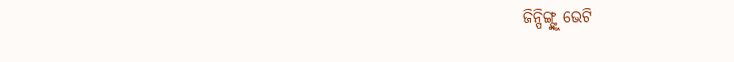ଜିନ୍ପିଙ୍ଗ୍ଙ୍କୁ ଭେଟି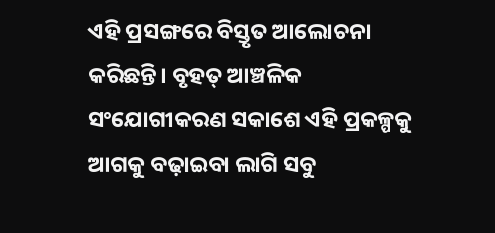ଏହି ପ୍ରସଙ୍ଗରେ ବିସ୍ତୃତ ଆଲୋଚନା କରିଛନ୍ତି। ବୃହତ୍ ଆଞ୍ଚଳିକ ସଂଯୋଗୀକରଣ ସକାଶେ ଏହି ପ୍ରକଳ୍ପକୁ ଆଗକୁ ବଢ଼ାଇବା ଲାଗି ସବୁ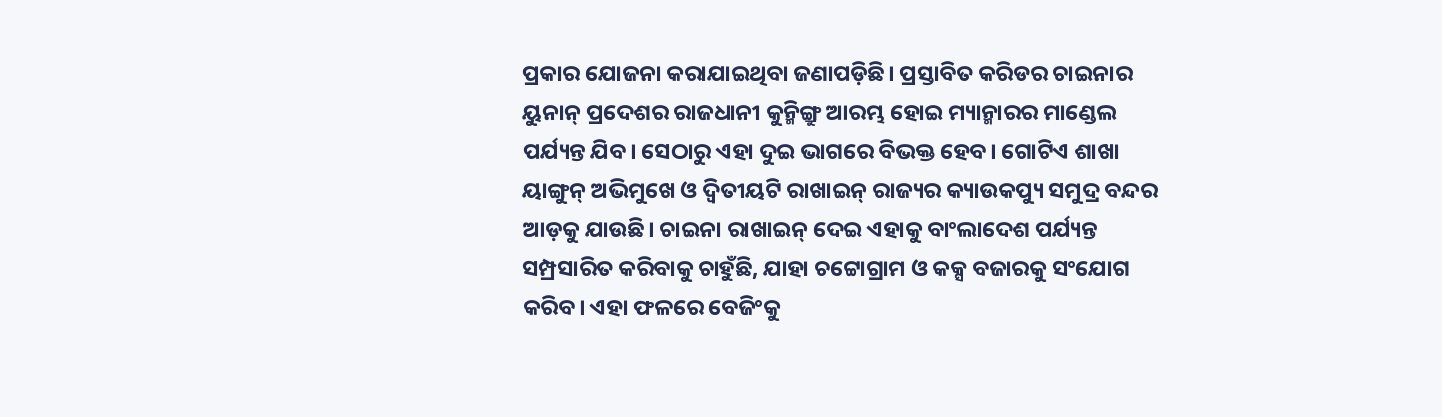ପ୍ରକାର ଯୋଜନା କରାଯାଇଥିବା ଜଣାପଡ଼ିଛି। ପ୍ରସ୍ତାବିତ କରିଡର ଚାଇନାର ୟୁନାନ୍ ପ୍ରଦେଶର ରାଜଧାନୀ କୁନ୍ମିଙ୍ଗ୍ରୁ ଆରମ୍ଭ ହୋଇ ମ୍ୟାନ୍ମାରର ମାଣ୍ଡେଲ ପର୍ଯ୍ୟନ୍ତ ଯିବ। ସେଠାରୁ ଏହା ଦୁଇ ଭାଗରେ ବିଭକ୍ତ ହେବ। ଗୋଟିଏ ଶାଖା ୟାଙ୍ଗୁନ୍ ଅଭିମୁଖେ ଓ ଦ୍ୱିତୀୟଟି ରାଖାଇନ୍ ରାଜ୍ୟର କ୍ୟାଉକପ୍ୟୁ ସମୁଦ୍ର ବନ୍ଦର ଆଡ଼କୁ ଯାଉଛି। ଚାଇନା ରାଖାଇନ୍ ଦେଇ ଏହାକୁ ବାଂଲାଦେଶ ପର୍ଯ୍ୟନ୍ତ ସମ୍ପ୍ରସାରିତ କରିବାକୁ ଚାହୁଁଛି, ଯାହା ଚଟ୍ଟୋଗ୍ରାମ ଓ କକ୍ସ ବଜାରକୁ ସଂଯୋଗ କରିବ। ଏହା ଫଳରେ ବେଜିଂକୁ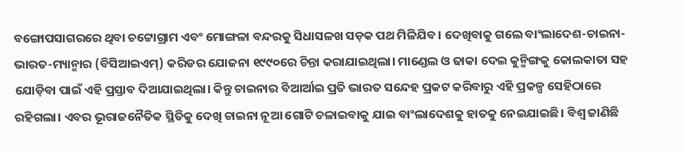ବଙ୍ଗୋପସାଗରରେ ଥିବା ଚଟ୍ଟୋଗ୍ରାମ ଏବଂ ମୋଙ୍ଗଳା ବନ୍ଦରକୁ ସିଧାସଳଖ ସଡ଼କ ପଥ ମିଳିଯିବ। ଦେଖିବାକୁ ଗଲେ ବାଂଲାଦେଶ-ଚାଇନା-ଭାରତ-ମ୍ୟାନ୍ମାର (ବିସିଆଇଏମ୍) କରିଡର ଯୋଜନା ୧୯୯୦ରେ ଚିନ୍ତା କରାଯାଇଥିଲା। ମାଣ୍ଡେଲ ଓ ଢାକା ଦେଇ କୁନ୍ମିଙ୍ଗକୁ କୋଲକାତା ସହ ଯୋଡ଼ିବା ପାଇଁ ଏହି ପ୍ରସ୍ତାବ ଦିଆଯାଇଥିଲା। କିନ୍ତୁ ଚାଇନାର ବିଆର୍ଆଇ ପ୍ରତି ଭାରତ ସନ୍ଦେହ ପ୍ରକଟ କରିବାରୁ ଏହି ପ୍ରକଳ୍ପ ସେହିଠାରେ ରହିଗଲା। ଏବର ଭୂରାଜନୈତିକ ସ୍ଥିତିକୁ ଦେଖି ଚାଇନା ନୂଆ ଗୋଟି ଚଳାଇବାକୁ ଯାଇ ବାଂଲାଦେଶକୁ ହାତକୁ ନେଇଯାଇଛି। ବିଶ୍ୱ ଜାଣିଛି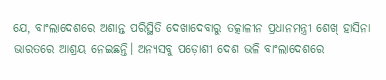ଯେ, ବାଂଲାଦେଶରେ ଅଶାନ୍ତ ପରିସ୍ଥିତି ଦେଖାଦେବାରୁ ତତ୍କାଳୀନ ପ୍ରଧାନମନ୍ତ୍ରୀ ଶେଖ୍ ହାସିନା ଭାରତରେ ଆଶ୍ରୟ ନେଇଛନ୍ତି। ଅନ୍ୟସବୁ ପଡ଼ୋଶୀ ଦେଶ ଭଳି ବାଂଲାଦେଶରେ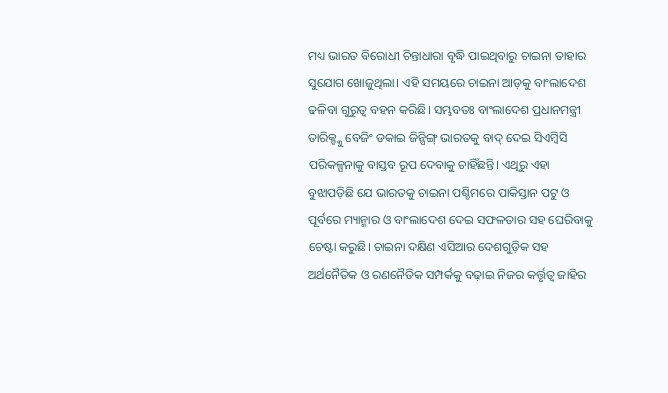ମଧ୍ୟ ଭାରତ ବିରୋଧୀ ଚିନ୍ତାଧାରା ବୃଦ୍ଧି ପାଇଥିବାରୁ ଚାଇନା ତାହାର ସୁଯୋଗ ଖୋଜୁଥିଲା। ଏହି ସମୟରେ ଚାଇନା ଆଡ଼କୁ ବାଂଲାଦେଶ ଢଳିବା ଗୁରୁତ୍ୱ ବହନ କରିଛି। ସମ୍ଭବତଃ ବାଂଲାଦେଶ ପ୍ରଧାନମନ୍ତ୍ରୀ ତାରିକ୍ଙ୍କୁ ବେଜିଂ ଡକାଇ ଜିନ୍ପିଙ୍ଗ୍ ଭାରତକୁ ବାଦ୍ ଦେଇ ସିଏମ୍ବିସି ପରିକଳ୍ପନାକୁ ବାସ୍ତବ ରୂପ ଦେବାକୁ ଚାହିଁଛନ୍ତି। ଏଥିରୁ ଏହା ବୁଝାପଡ଼ିଛି ଯେ ଭାରତକୁ ଚାଇନା ପଶ୍ଚିମରେ ପାକିସ୍ତାନ ପଟୁ ଓ ପୂର୍ବରେ ମ୍ୟାନ୍ମାର ଓ ବାଂଲାଦେଶ ଦେଇ ସଫଳତାର ସହ ଘେରିବାକୁ ଚେଷ୍ଟା କରୁଛି। ଚାଇନା ଦକ୍ଷିଣ ଏସିଆର ଦେଶଗୁଡ଼ିକ ସହ ଅର୍ଥନୈତିକ ଓ ରଣନୈତିକ ସମ୍ପର୍କକୁ ବଢ଼ାଇ ନିଜର କର୍ତ୍ତୃତ୍ୱ ଜାହିର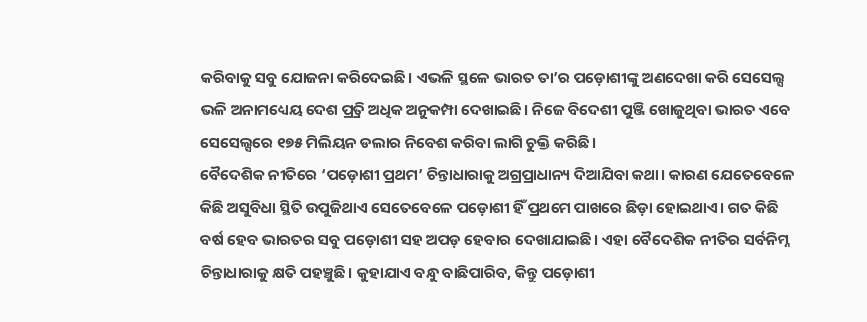କରିବାକୁ ସବୁ ଯୋଜନା କରିଦେଇଛି। ଏଭଳି ସ୍ଥଳେ ଭାରତ ତା’ର ପଡ଼ୋଶୀଙ୍କୁ ଅଣଦେଖା କରି ସେସେଲ୍ସ ଭଳି ଅନାମଧ୍ୟେୟ ଦେଶ ପ୍ର୍ରତି ଅଧିକ ଅନୁକମ୍ପା ଦେଖାଇଛି। ନିଜେ ବିଦେଶୀ ପୁଞ୍ଜି ଖୋଜୁଥିବା ଭାରତ ଏବେ ସେସେଲ୍ସରେ ୧୭୫ ମିଲିୟନ ଡଲାର ନିବେଶ କରିବା ଲାଗି ଚୁକ୍ତି କରିଛି।
ବୈଦେଶିକ ନୀତିରେ ‘ପଡ଼ୋଶୀ ପ୍ରଥମ’ ଚିନ୍ତାଧାରାକୁ ଅଗ୍ରପ୍ରାଧାନ୍ୟ ଦିଆଯିବା କଥା। କାରଣ ଯେତେବେଳେ କିଛି ଅସୁବିଧା ସ୍ଥିତି ଉପୁଜିଥାଏ ସେତେବେଳେ ପଡ଼ୋଶୀ ହିଁ ପ୍ରଥମେ ପାଖରେ ଛିଡ଼ା ହୋଇଥାଏ। ଗତ କିଛି ବର୍ଷ ହେବ ଭାରତର ସବୁ ପଡ଼ୋଶୀ ସହ ଅପଡ଼ ହେବାର ଦେଖାଯାଇଛି। ଏହା ବୈଦେଶିକ ନୀତିର ସର୍ବନିମ୍ନ ଚିନ୍ତାଧାରାକୁ କ୍ଷତି ପହଞ୍ଚୁଛି। କୁହାଯାଏ ବନ୍ଧୁ ବାଛିପାରିବ, କିନ୍ତୁ ପଡ଼ୋଶୀ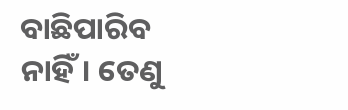ବାଛିପାରିବ ନାହିଁ। ତେଣୁ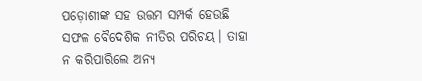ପଡ଼ୋଶୀଙ୍କ ସହ ଉତ୍ତମ ସମ୍ପର୍କ ହେଉଛି ସଫଳ ବୈଦେଶିକ ନୀତିର ପରିଚୟ। ତାହା ନ କରିପାରିଲେ ଅନ୍ୟ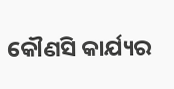କୌଣସି କାର୍ଯ୍ୟର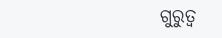ଗୁରୁତ୍ୱ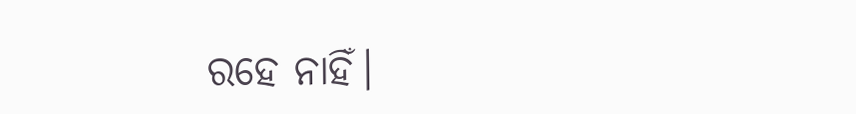ରହେ ନାହିଁ।